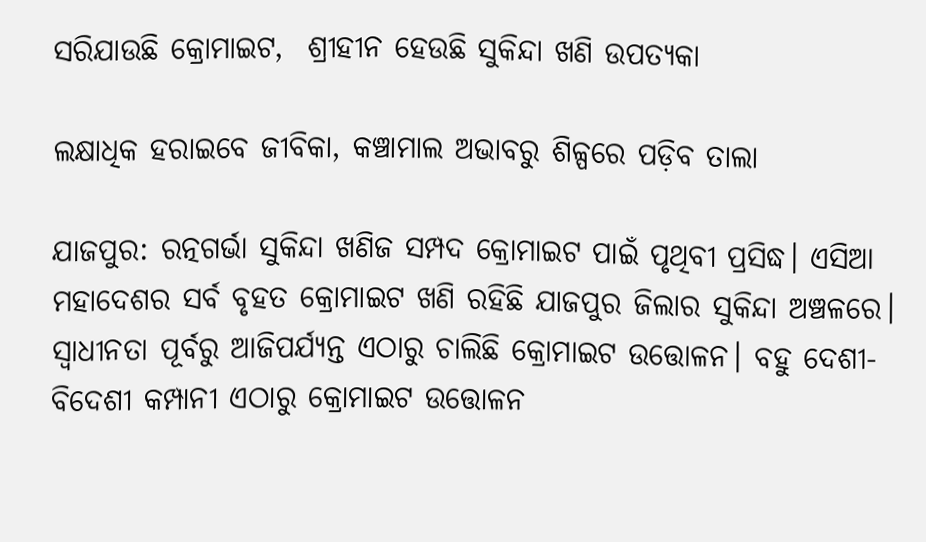ସରିଯାଉଛି କ୍ରୋମାଇଟ,  ଶ୍ରୀହୀନ ହେଉଛି ସୁକିନ୍ଦା ଖଣି ଉପତ୍ୟକା

ଲକ୍ଷାଧିକ ହରାଇବେ ଜୀବିକା, କଞ୍ଚାମାଲ ଅଭାବରୁ ଶିଳ୍ପରେ ପଡ଼ିବ ତାଲା

ଯାଜପୁର: ରତ୍ନଗର୍ଭା ସୁକିନ୍ଦା ଖଣିଜ ସମ୍ପଦ କ୍ରୋମାଇଟ ପାଇଁ ପୃଥିବୀ ପ୍ରସିଦ୍ଧ। ଏସିଆ ମହାଦେଶର ସର୍ବ ବୃହତ କ୍ରୋମାଇଟ ଖଣି ରହିଛି ଯାଜପୁର ଜିଲାର ସୁକିନ୍ଦା ଅଞ୍ଚଳରେ। ସ୍ୱାଧୀନତା ପୂର୍ବରୁ ଆଜିପର୍ଯ୍ୟନ୍ତ ଏଠାରୁ ଚାଲିଛି କ୍ରୋମାଇଟ ଉତ୍ତୋଳନ। ବହୁ ଦେଶୀ-ବିଦେଶୀ କମ୍ପାନୀ ଏଠାରୁ କ୍ରୋମାଇଟ ଉତ୍ତୋଳନ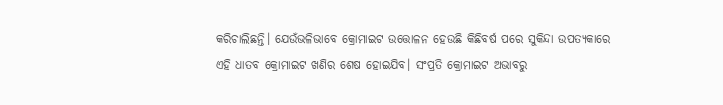କରିଚାଲିଛନ୍ତି। ଯେଉଁଭଳିଭାବେ କ୍ରୋମାଇଟ ଉତ୍ତୋଳନ ହେଉଛି କିଛିବର୍ଷ ପରେ ସୁକିନ୍ଦା ଉପତ୍ୟକାରେ ଏହି ଧାତବ କ୍ରୋମାଇଟ ଖଣିର ଶେଷ ହୋଇଯିବ। ସଂପ୍ରତି କ୍ରୋମାଇଟ ଅଭାବରୁ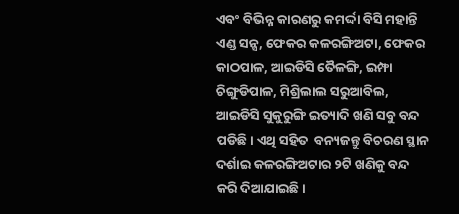ଏବଂ ବିଭିନ୍ନ କାରଣରୁ କମର୍ଦ୍ଦା ବିସି ମହାନ୍ତି ଏଣ୍ଡ ସନ୍ସ, ଫେକର କଳରଙ୍ଗିଅଟା, ଫେକର କାଠପାଳ, ଆଇଡିସି ତୈଳଙ୍ଗି, ଇମ୍ଫା ଚିଙ୍ଗୁଡିପାଳ, ମିଶ୍ରିଲାଲ ସରୁଆବିଲ, ଆଇଡିସି ସୁକୁରୁଙ୍ଗି ଇତ୍ୟାଦି ଖଣି ସବୁ ବନ୍ଦ ପଡିଛି। ଏଥି ସହିତ  ବନ୍ୟଜନ୍ତୁ ବିଚରଣ ସ୍ଥାନ ଦର୍ଶାଇ କଳରଙ୍ଗିଅଟାର ୨ଟି ଖଣିକୁ ବନ୍ଦ କରି ଦିଆଯାଇଛି।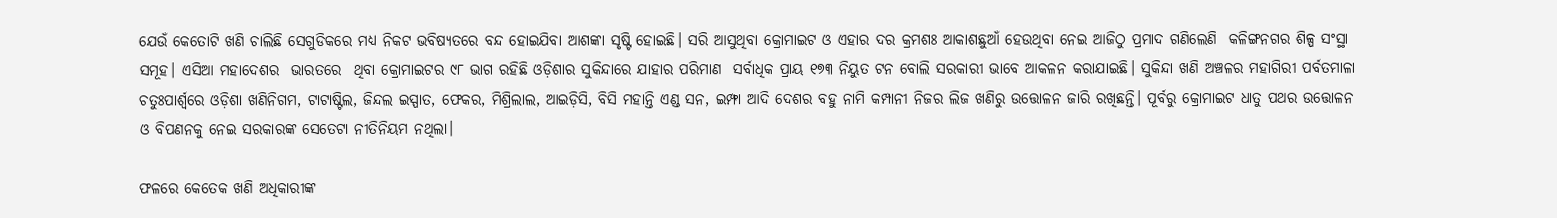ଯେଉଁ କେତୋଟି ଖଣି ଚାଲିଛି ସେଗୁଡିକରେ ମଧ୍ୟ ନିକଟ ଭବିଷ୍ୟତରେ ବନ୍ଦ ହୋଇଯିବା ଆଶଙ୍କା ସୃଷ୍ଟି ହୋଇଛି। ସରି ଆସୁଥିବା କ୍ରୋମାଇଟ ଓ ଏହାର ଦର କ୍ରମଶଃ ଆକାଶଛୁଆଁ ହେଉଥିବା ନେଇ ଆଜିଠୁ ପ୍ରମାଦ ଗଣିଲେଣି  କଳିଙ୍ଗନଗର ଶିଳ୍ପ ସଂସ୍ଥା ସମୂହ। ଏସିଆ ମହାଦେଶର  ଭାରତରେ  ଥିବା କ୍ରୋମାଇଟର ୯୮ ଭାଗ ରହିଛି ଓଡ଼ିଶାର ସୁକିନ୍ଦାରେ ଯାହାର ପରିମାଣ  ସର୍ବାଧିକ ପ୍ରାୟ ୧୭୩ ନିୟୁତ ଟନ ବୋଲି ସରକାରୀ ଭାବେ ଆକଳନ କରାଯାଇଛି। ସୁକିନ୍ଦା ଖଣି ଅଞ୍ଚଳର ମହାଗିରୀ ପର୍ବତମାଳା ଚତୁଃପାର୍ଶ୍ୱରେ ଓଡ଼ିଶା ଖଣିନିଗମ, ଟାଟାଷ୍ଟିଲ, ଜିନ୍ଦଲ ଇସ୍ପାତ, ଫେକର, ମିଶ୍ରିଲାଲ, ଆଇଡ଼ିସି, ବିସି ମହାନ୍ତି ଏଣ୍ଡ ସନ, ଇମ୍ଫା ଆଦି ଦେଶର ବହୁ ନାମି କମ୍ପାନୀ ନିଜର ଲିଜ ଖଣିରୁ ଉତ୍ତୋଳନ ଜାରି ରଖିଛନ୍ତି। ପୂର୍ବରୁ କ୍ରୋମାଇଟ ଧାତୁ ପଥର ଉତ୍ତୋଳନ ଓ ବିପଣନକୁ ନେଇ ସରକାରଙ୍କ ସେତେଟା ନୀତିନିୟମ ନଥିଲା।

ଫଳରେ କେତେକ ଖଣି ଅଧିକାରୀଙ୍କ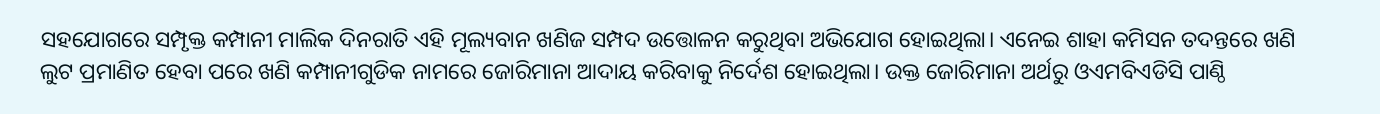ସହଯୋଗରେ ସମ୍ପୃକ୍ତ କମ୍ପାନୀ ମାଲିକ ଦିନରାତି ଏହି ମୂଲ୍ୟବାନ ଖଣିଜ ସମ୍ପଦ ଉତ୍ତୋଳନ କରୁଥିବା ଅଭିଯୋଗ ହୋଇଥିଲା। ଏନେଇ ଶାହା କମିସନ ତଦନ୍ତରେ ଖଣି ଲୁଟ ପ୍ରମାଣିତ ହେବା ପରେ ଖଣି କମ୍ପାନୀଗୁଡିକ ନାମରେ ଜୋରିମାନା ଆଦାୟ କରିବାକୁ ନିର୍ଦେଶ ହୋଇଥିଲା। ଉକ୍ତ ଜୋରିମାନା ଅର୍ଥରୁ ଓଏମବିଏଡିସି ପାଣ୍ଠି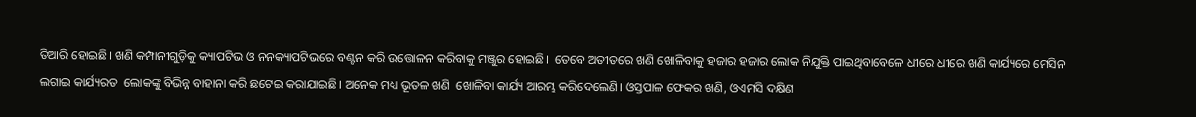ତିଆରି ହୋଇଛି। ଖଣି କମ୍ପାନୀଗୁଡ଼ିକୁ କ୍ୟାପଟିଭ ଓ ନନକ୍ୟାପଟିଭରେ ବଣ୍ଟନ କରି ଉତ୍ତୋଳନ କରିବାକୁ ମଞ୍ଜୁର ହୋଇଛି।  ତେବେ ଅତୀତରେ ଖଣି ଖୋଳିବାକୁ ହଜାର ହଜାର ଲୋକ ନିଯୁକ୍ତି ପାଇଥିବାବେଳେ ଧୀରେ ଧୀରେ ଖଣି କାର୍ଯ୍ୟରେ ମେସିନ ଲଗାଇ କାର୍ଯ୍ୟରତ  ଲୋକଙ୍କୁ ବିଭିନ୍ନ ବାହାନା କରି ଛଟେଇ କରାଯାଇଛି। ଅନେକ ମଧ୍ୟ ଭୂତଳ ଖଣି  ଖୋଳିବା କାର୍ଯ୍ୟ ଆରମ୍ଭ କରିଦେଲେଣି। ଓସ୍ତପାଳ ଫେକର ଖଣି, ଓଏମସି ଦକ୍ଷିଣ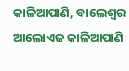କାଳିଆପାଣି, ବାଲେଶ୍ୱର ଆଲୋଏଜ କାଳିଆପାଣି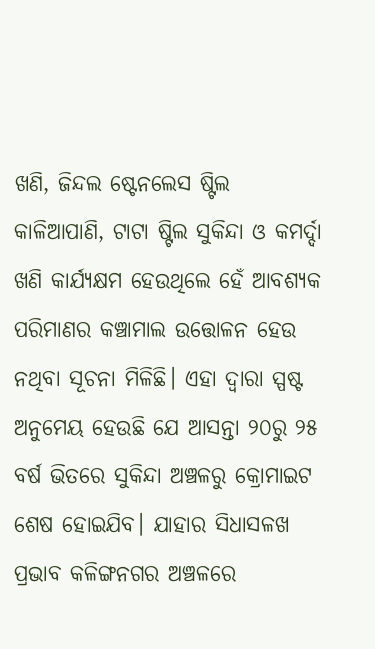ଖଣି, ଜିନ୍ଦଲ ଷ୍ଟେନଲେସ ଷ୍ଟିଲ କାଳିଆପାଣି, ଟାଟା ଷ୍ଟିଲ ସୁକିନ୍ଦା ଓ କମର୍ଦ୍ଦା ଖଣି କାର୍ଯ୍ୟକ୍ଷମ ହେଉଥିଲେ ହେଁ ଆବଶ୍ୟକ ପରିମାଣର କଞ୍ଚାମାଲ ଉତ୍ତୋଳନ ହେଉ ନଥିବା ସୂଚନା ମିଳିଛି। ଏହା ଦ୍ୱାରା ସ୍ପଷ୍ଟ ଅନୁମେୟ ହେଉଛି ଯେ ଆସନ୍ତା ୨୦ରୁ ୨୫ ବର୍ଷ ଭିତରେ ସୁକିନ୍ଦା ଅଞ୍ଚଳରୁ କ୍ରୋମାଇଟ ଶେଷ ହୋଇଯିବ। ଯାହାର ସିଧାସଳଖ ପ୍ରଭାବ କଳିଙ୍ଗନଗର ଅଞ୍ଚଳରେ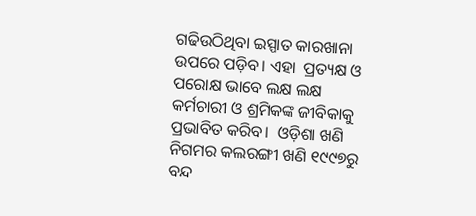ଗଢିଉଠିଥିବା ଇସ୍ପାତ କାରଖାନା ଉପରେ ପଡ଼ିବ। ଏହା  ପ୍ରତ୍ୟକ୍ଷ ଓ ପରୋକ୍ଷ ଭାବେ ଲକ୍ଷ ଲକ୍ଷ  କର୍ମଚାରୀ ଓ ଶ୍ରମିକଙ୍କ ଜୀବିକାକୁ  ପ୍ରଭାବିତ କରିବ।  ଓଡ଼ିଶା ଖଣି ନିଗମର କଲରଙ୍ଗୀ ଖଣି ୧୯୯୭ରୁ ବନ୍ଦ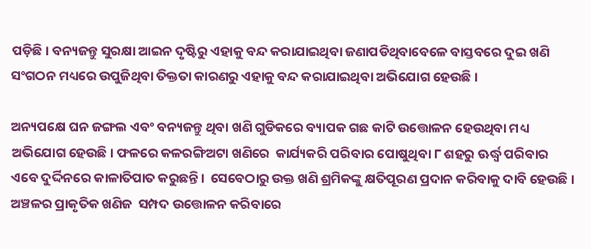ପଡ଼ିଛି। ବନ୍ୟଜନ୍ତୁ ସୁରକ୍ଷା ଆଇନ ଦୃଷ୍ଟିରୁ ଏହାକୁ ବନ୍ଦ କରାଯାଇଥିବା ଜଣାପଡିଥିବାବେଳେ ବାସ୍ତବରେ ଦୁଇ ଖଣି ସଂଗଠନ ମଧ୍ୟରେ ଉପୁଜିଥିବା ତିକ୍ତତା କାରଣରୁ ଏହାକୁ ବନ୍ଦ କରାଯାଇଥିବା ଅଭିଯୋଗ ହେଉଛି।

ଅନ୍ୟପକ୍ଷେ ଘନ ଜଙ୍ଗଲ ଏବଂ ବନ୍ୟଜନ୍ତୁ ଥିବା ଖଣି ଗୁଡିକରେ ବ୍ୟାପକ ଗଛ କାଟି ଉତ୍ତୋଳନ ହେଉଥିବା ମଧ୍ୟ  ଅଭିଯୋଗ ହେଉଛି। ଫଳରେ କଳରଙ୍ଗିଅଟା ଖଣିରେ  କାର୍ଯ୍ୟକରି ପରିବାର ପୋଷୁଥିବା ୮ ଶହରୁ ଊର୍ଦ୍ଧ୍ୱ ପରିବାର ଏବେ ଦୁର୍ଦ୍ଦିନରେ କାଳାତିପାତ କରୁଛନ୍ତି।  ସେବେଠାରୁ ଉକ୍ତ ଖଣି ଶ୍ରମିକଙ୍କୁ କ୍ଷତିପୂରଣ ପ୍ରଦାନ କରିବାକୁ ଦାବି ହେଉଛି। ଅଞ୍ଚଳର ପ୍ରାକୃତିକ ଖଣିଜ  ସମ୍ପଦ ଉତ୍ତୋଳନ କରିବାରେ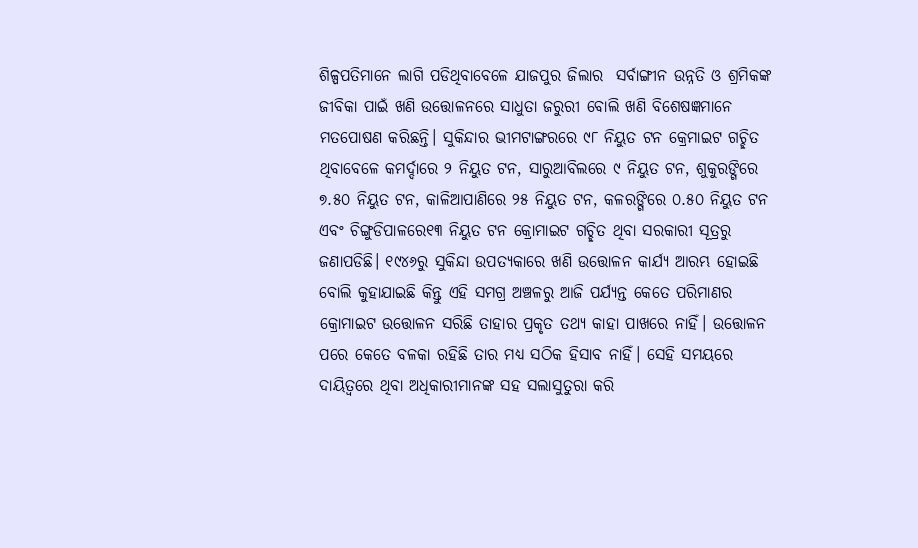ଶିଳ୍ପପତିମାନେ ଲାଗି ପଡିଥିବାବେଳେ ଯାଜପୁର ଜିଲାର  ସର୍ବାଙ୍ଗୀନ ଉନ୍ନତି ଓ ଶ୍ରମିକଙ୍କ ଜୀବିକା ପାଇଁ ଖଣି ଉତ୍ତୋଳନରେ ସାଧୁତା ଜରୁରୀ ବୋଲି ଖଣି ବିଶେଷଜ୍ଞମାନେ ମତପୋଷଣ କରିଛନ୍ତି। ସୁକିନ୍ଦାର ଭୀମଟାଙ୍ଗରରେ ୯୮ ନିୟୁତ ଟନ କ୍ରେମାଇଟ ଗଚ୍ଛିତ ଥିବାବେଳେ କମର୍ଦ୍ଦାରେ ୨ ନିୟୁତ ଟନ, ସାରୁଆବିଲରେ ୯ ନିୟୁତ ଟନ, ଶୁକୁରଙ୍ଗିରେ ୭.୫୦ ନିୟୁତ ଟନ, କାଳିଆପାଣିରେ ୨୫ ନିୟୁତ ଟନ, କଳରଙ୍ଗିରେ ୦.୫୦ ନିୟୁତ ଟନ ଏବଂ ଚିଙ୍ଗୁଡିପାଳରେ୧୩ ନିୟୁତ ଟନ କ୍ରୋମାଇଟ ଗଚ୍ଛିତ ଥିବା ସରକାରୀ ସୂତ୍ରରୁ ଜଣାପଡିଛି। ୧୯୪୬ରୁ ସୁକିନ୍ଦା ଉପତ୍ୟକାରେ ଖଣି ଉତ୍ତୋଳନ କାର୍ଯ୍ୟ ଆରମ୍ଭ ହୋଇଛି ବୋଲି କୁହାଯାଇଛି କିନ୍ତୁ ଏହି ସମଗ୍ର ଅଞ୍ଚଳରୁ ଆଜି ପର୍ଯ୍ୟନ୍ତ କେତେ ପରିମାଣର କ୍ରୋମାଇଟ ଉତ୍ତୋଳନ ସରିଛି ତାହାର ପ୍ରକୃତ ତଥ୍ୟ କାହା ପାଖରେ ନାହିଁ। ଉତ୍ତୋଳନ ପରେ କେତେ ବଳକା ରହିଛି ତାର ମଧ୍ୟ ସଠିକ ହିସାବ ନାହିଁ। ସେହି ସମୟରେ ଦାୟିତ୍ୱରେ ଥିବା ଅଧିକାରୀମାନଙ୍କ ସହ ସଲାସୁତୁରା କରି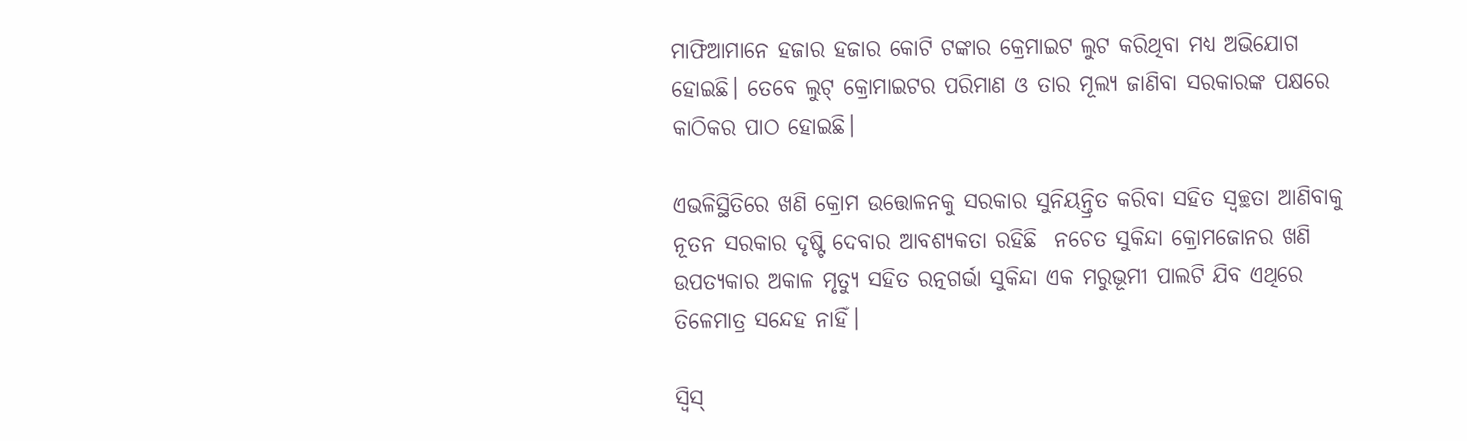ମାଫିଆମାନେ ହଜାର ହଜାର କୋଟି ଟଙ୍କାର କ୍ରେମାଇଟ ଲୁଟ କରିଥିବା ମଧ୍ୟ ଅଭିଯୋଗ ହୋଇଛି। ତେବେ ଲୁଟ୍‌ କ୍ରୋମାଇଟର ପରିମାଣ ଓ ତାର ମୂଲ୍ୟ ଜାଣିବା ସରକାରଙ୍କ ପକ୍ଷରେ କାଠିକର ପାଠ ହୋଇଛି।

ଏଭଳିସ୍ଥିତିରେ ଖଣି କ୍ରୋମ ଉତ୍ତୋଳନକୁ ସରକାର ସୁନିୟନ୍ତ୍ରିତ କରିବା ସହିତ ସ୍ୱଚ୍ଛତା ଆଣିବାକୁ ନୂତନ ସରକାର ଦୃଷ୍ଟି ଦେବାର ଆବଶ୍ୟକତା ରହିଛି  ନଚେତ ସୁକିନ୍ଦା କ୍ରୋମଜୋନର ଖଣି ଉପତ୍ୟକାର ଅକାଳ ମୃତ୍ୟୁ ସହିତ ରତ୍ନଗର୍ଭା ସୁକିନ୍ଦା ଏକ ମରୁଭୂମୀ ପାଲଟି ଯିବ ଏଥିରେ ତିଳେମାତ୍ର ସନ୍ଦେହ ନାହିଁ।

ସ୍ବିସ୍‌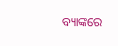ବ୍ୟାଙ୍କରେ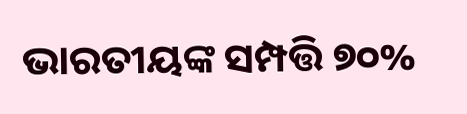ଭାରତୀୟଙ୍କ ସମ୍ପତ୍ତି ୭୦%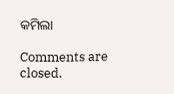କମିଲା

Comments are closed.